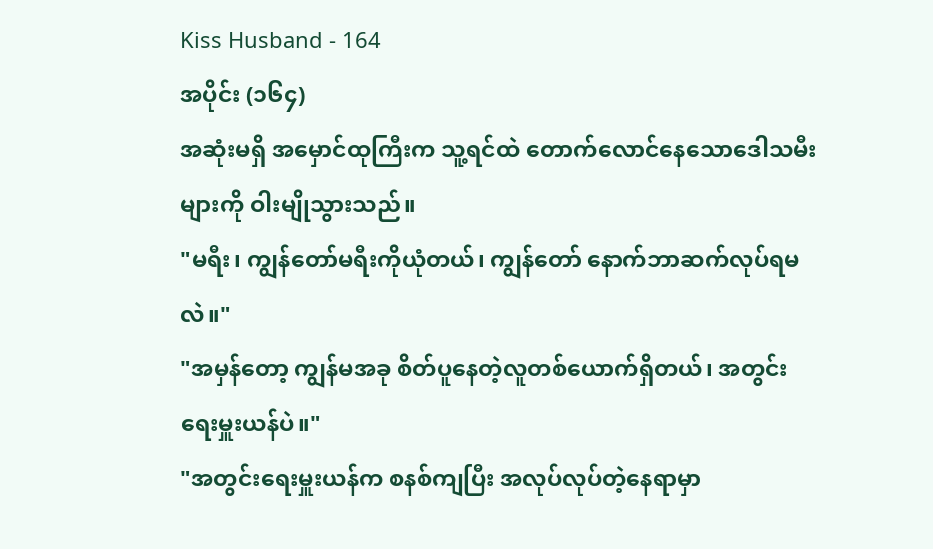Kiss Husband - 164
အပိုင်း (၁၆၄)
အဆုံးမရှိ အမှောင်ထုကြီးက သူ့ရင်ထဲ တောက်လောင်နေသောဒေါသမီးများကို ဝါးမျိုသွားသည်။
"မရီး၊ ကျွန်တော်မရီးကိုယုံတယ်၊ ကျွန်တော် နောက်ဘာဆက်လုပ်ရမလဲ။"
"အမှန်တော့ ကျွန်မအခု စိတ်ပူနေတဲ့လူတစ်ယောက်ရှိတယ်၊ အတွင်းရေးမှူးယန်ပဲ။"
"အတွင်းရေးမှူးယန်က စနစ်ကျပြီး အလုပ်လုပ်တဲ့နေရာမှာ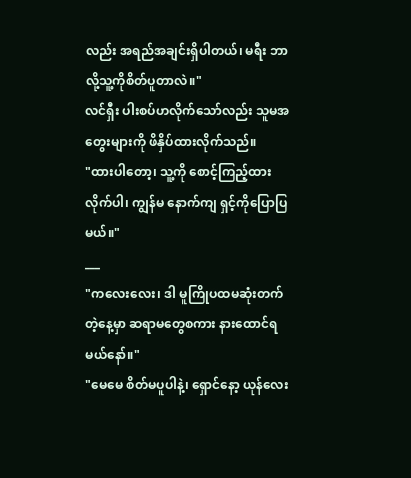လည်း အရည်အချင်းရှိပါတယ်၊ မရီး ဘာလို့သူ့ကိုစိတ်ပူတာလဲ။"
လင်ရှီး ပါးစပ်ဟလိုက်သော်လည်း သူမအတွေးများကို ဖိနှိပ်ထားလိုက်သည်။
"ထားပါတော့၊ သူ့ကို စောင့်ကြည့်ထားလိုက်ပါ၊ ကျွန်မ နောက်ကျ ရှင့်ကိုပြောပြမယ်။"
___
"ကလေးလေး၊ ဒါ မူကြိုပထမဆုံးတက်တဲ့နေ့မှာ ဆရာမတွေစကား နားထောင်ရမယ်နော်။"
"မေမေ စိတ်မပူပါနဲ့၊ ရှောင်နော့ ယုန်လေး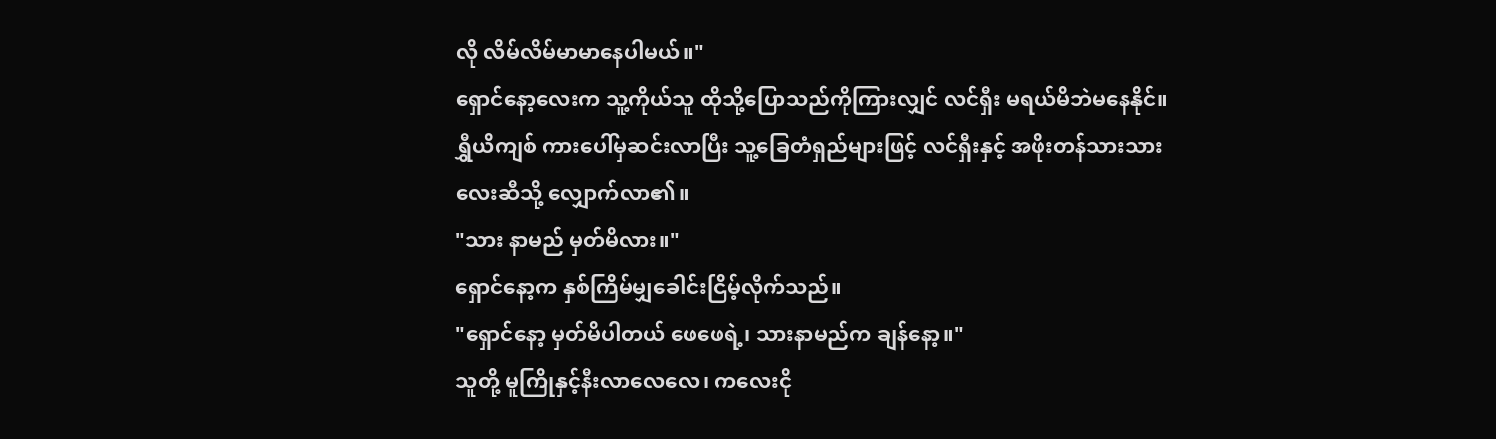လို လိမ်လိမ်မာမာနေပါမယ်။"
ရှောင်နော့လေးက သူ့ကိုယ်သူ ထိုသို့ပြောသည်ကိုကြားလျှင် လင်ရှီး မရယ်မိဘဲမနေနိုင်။
ရွှီယိကျစ် ကားပေါ်မှဆင်းလာပြီး သူ့ခြေတံရှည်များဖြင့် လင်ရှီးနှင့် အဖိုးတန်သားသားလေးဆီသို့ လျှောက်လာ၏။
"သား နာမည် မှတ်မိလား။"
ရှောင်နော့က နှစ်ကြိမ်မျှခေါင်းငြိမ့်လိုက်သည်။
"ရှောင်နော့ မှတ်မိပါတယ် ဖေဖေရဲ့၊ သားနာမည်က ချန်နော့။"
သူတို့ မူကြိုနှင့်နီးလာလေလေ၊ ကလေးငို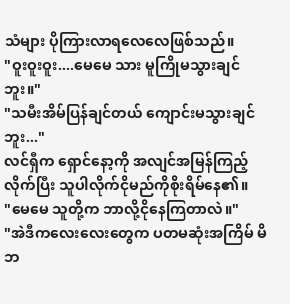သံများ ပိုကြားလာရလေလေဖြစ်သည်။
"ဝူးဝူးဝူး....မေမေ သား မူကြိုမသွားချင်ဘူး။"
"သမီးအိမ်ပြန်ချင်တယ် ကျောင်းမသွားချင်ဘူး..."
လင်ရှီက ရှောင်နော့ကို အလျင်အမြန်ကြည့်လိုက်ပြီး သူပါလိုက်ငိုမည်ကိုစိုးရိမ်နေ၏။
"မေမေ သူတို့က ဘာလို့ငိုနေကြတာလဲ။"
"အဲဒီကလေးလေးတွေက ပတမဆုံးအကြိမ် မိဘ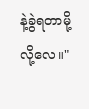နဲ့ခွဲရတာမို့လို့လေ။"